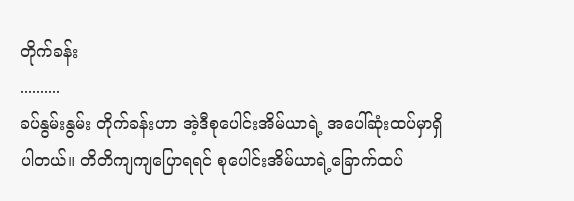တိုက်ခန်း
..........
ခပ်နွမ်းနွမ်း တိုက်ခန်းဟာ အဲ့ဒီစုပေါင်းအိမ်ယာရဲ့ အပေါ်ဆုံးထပ်မှာရှိပါတယ်။ တိတိကျကျပြောရရင် စုပေါင်းအိမ်ယာရဲ့ခြောက်ထပ်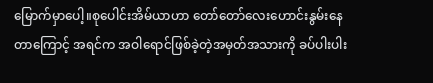မြောက်မှာပေါ့။စုပေါင်းအိမ်ယာဟာ တော်တော်လေးဟောင်းနွမ်းနေတာကြောင့် အရင်က အဝါရောင်ဖြစ်ခဲ့တဲ့အမှတ်အသားကို ခပ်ပါးပါး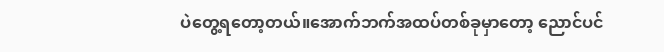ပဲတွေ့ရတော့တယ်။အောက်ဘက်အထပ်တစ်ခုမှာတော့ ညောင်ပင်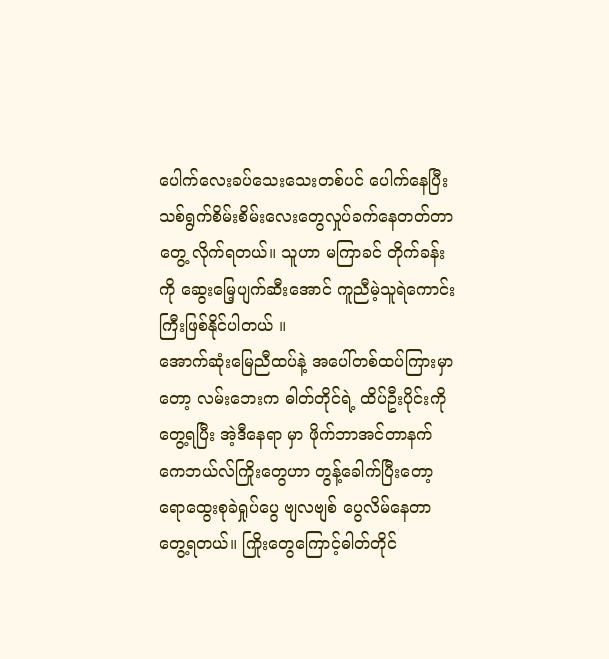ပေါက်လေးခပ်သေးသေးတစ်ပင် ပေါက်နေပြီး သစ်ရွက်စိမ်းစိမ်းလေးတွေလှုပ်ခက်နေတတ်တာတွေ့ လိုက်ရတယ်။ သူဟာ မကြာခင် တိုက်ခန်းကို ဆွေးမြေ့ပျက်ဆီးအောင် ကူညီမဲ့သူရဲကောင်းကြီးဖြစ်နိုင်ပါတယ် ။
အောက်ဆုံးမြေညီထပ်နဲ့ အပေါ်တစ်ထပ်ကြားမှာတော့ လမ်းဘေးက ဓါတ်တိုင်ရဲ့ ထိပ်ဦးပိုင်းကိုတွေ့ရပြီး အဲ့ဒီနေရာ မှာ ဖိုက်ဘာအင်တာနက်ကေဘယ်လ်ကြိုးတွေဟာ တွန့်ခေါက်ပြီးတော့ ရောထွေးစုခဲရှုပ်ပွေ ဗျလဗျစ် ပွေလိမ်နေတာတွေ့ရတယ်။ ကြိုးတွေကြောင့်ဓါတ်တိုင်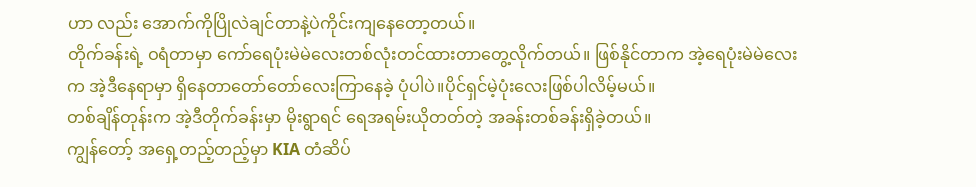ဟာ လည်း အောက်ကိုပြိုလဲချင်တာနဲ့ပဲကိုင်းကျနေတော့တယ်။
တိုက်ခန်းရဲ့ ဝရံတာမှာ ကော်ရေပုံးမဲမဲလေးတစ်လုံးတင်ထားတာတွေ့လိုက်တယ်။ ဖြစ်နိုင်တာက အဲ့ရေပုံးမဲမဲလေးက အဲ့ဒီနေရာမှာ ရှိနေတာတော်တော်လေးကြာနေခဲ့ ပုံပါပဲ။ပိုင်ရှင်မဲ့ပုံးလေးဖြစ်ပါလိမ့်မယ်။
တစ်ချိန်တုန်းက အဲ့ဒီတိုက်ခန်းမှာ မိုးရွာရင် ရေအရမ်းယိုတတ်တဲ့ အခန်းတစ်ခန်းရှိခဲ့တယ်။
ကျွန်တော့် အရှေ့တည့်တည့်မှာ KIA တံဆိပ်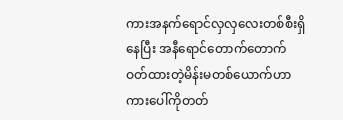ကားအနက်ရောင်လှလှလေးတစ်စီးရှိနေပြီး အနီရောင်တောက်တောက်ဝတ်ထားတဲ့မိန်းမတစ်ယောက်ဟာကားပေါ်ကိုတတ်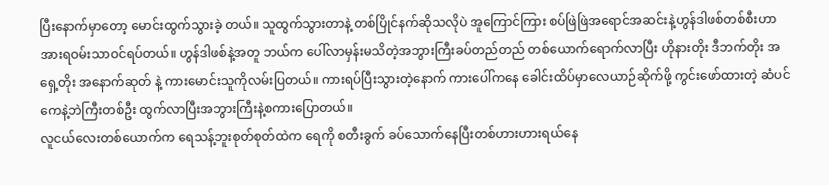ပြီးနောက်မှာတော့ မောင်းထွက်သွားခဲ့ တယ်။ သူထွက်သွားတာနဲ့ တစ်ပြိုင်နက်ဆိုသလိုပဲ အူကြောင်ကြား စပ်ဖြဲဖြဲအရောင်အဆင်းနဲ့ဟွန်ဒါဖစ်တစ်စီးဟာ အားရဝမ်းသာဝင်ရပ်တယ်။ ဟွန်ဒါဖစ်နဲ့အတူ ဘယ်က ပေါ်လာမှန်းမသိတဲ့အဘွားကြီးခပ်တည်တည် တစ်ယောက်ရောက်လာပြီး ဟိုနားတိုး ဒီဘက်တိုး အရှေ့တိုး အနောက်ဆုတ် နဲ့ ကားမောင်းသူကိုလမ်းပြတယ်။ ကားရပ်ပြီးသွားတဲ့နောက် ကားပေါ်ကနေ ခေါင်းထိပ်မှာလေယာဉ်ဆိုက်ဖို့ ကွင်းဖော်ထားတဲ့ ဆံပင်ကေနဲ့ဘဲကြီးတစ်ဦး ထွက်လာပြီးအဘွားကြီးနဲ့စကားပြောတယ်။
လူငယ်လေးတစ်ယောက်က ရေသန့်ဘူးစုတ်စုတ်ထဲက ရေကို စတီးခွက် ခပ်သောက်နေပြီးတစ်ဟားဟားရယ်နေ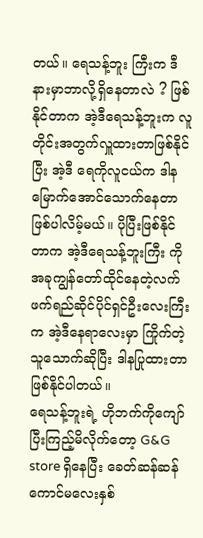တယ်။ ရေသန့်ဘူး ကြီးက ဒီနားမှာဘာလို့ရှိနေတာလဲ ? ဖြစ်နိုင်တာက အဲ့ဒီရေသန့်ဘူးက လူတိုင်းအတွက်လှူထားတာဖြစ်နိုင်ပြီး အဲ့ဒီ ရေကိုလူငယ်က ဒါနမြောက်အောင်သောက်နေတာဖြစ်ပါလိမ့်မယ်။ ပိုပြီးဖြစ်နိုင်တာက အဲ့ဒီရေသန့်ဘူးကြီး ကို အခုကျွန်တော်ထိုင်နေတဲ့လက်ဖက်ရည်ဆိုင်ပိုင်ရှင်ဦးလေးကြီးက အဲ့ဒီနေရာလေးမှာ ကြိုက်တဲ့သူသောက်ဆိုပြီး ဒါနပြုထားတာဖြစ်နိုင်ပါတယ်။
ရေသန့်ဘူးရဲ့ ဟိုဘက်ကိုကျော်ပြီးကြည့်မိလိုက်တော့ G&G store ရှိနေပြီး ခေတ်ဆန်ဆန်ကောင်မလေးနှစ်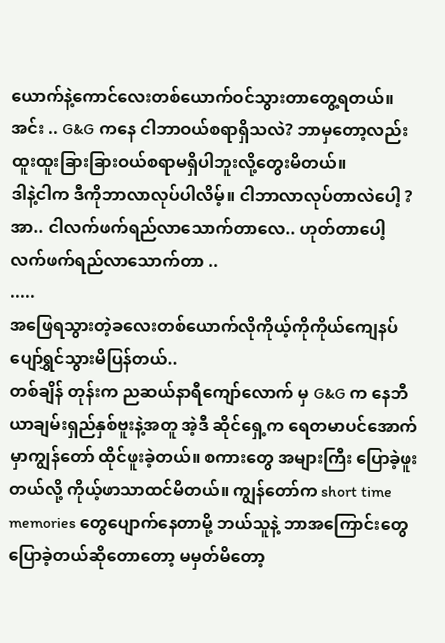ယောက်နဲ့ကောင်လေးတစ်ယောက်ဝင်သွားတာတွေ့ရတယ်။
အင်း .. G&G ကနေ ငါဘာဝယ်စရာရှိသလဲ? ဘာမှတော့လည်းထူးထူးခြားခြားဝယ်စရာမရှိပါဘူးလို့တွေးမိတယ်။
ဒါနဲ့ငါက ဒီကိုဘာလာလုပ်ပါလိမ့်။ ငါဘာလာလုပ်တာလဲပေါ့ ?
အာ.. ငါလက်ဖက်ရည်လာသောက်တာလေ.. ဟုတ်တာပေါ့ လက်ဖက်ရည်လာသောက်တာ ..
.....
အဖြေရသွားတဲ့ခလေးတစ်ယောက်လိုကိုယ့်ကိုကိုယ်ကျေနပ်ပျော်ရွှင်သွားမိပြန်တယ်..
တစ်ချိန် တုန်းက ညဆယ်နာရီကျော်လောက် မှ G&G က နေဘီယာချမ်းရှည်နှစ်ဗူးနဲ့အတူ အဲ့ဒီ ဆိုင်ရှေ့က ရေတမာပင်အောက်မှာကျွန်တော် ထိုင်ဖူးခဲ့တယ်။ စကားတွေ အများကြီး ပြောခဲ့ဖူးတယ်လို့ ကိုယ့်ဖာသာထင်မိတယ်။ ကျွန်တော်က short time memories တွေပျောက်နေတာမို့ ဘယ်သူနဲ့ ဘာအကြောင်းတွေပြောခဲ့တယ်ဆိုတောတော့ မမှတ်မိတော့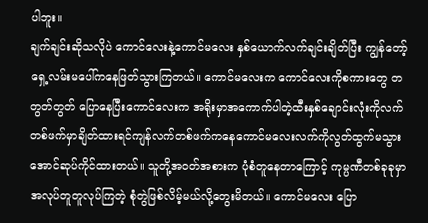ပါဘူး။
ချက်ချင်းဆိုသလိုပဲ ကောင်လေးနဲ့ကောင်မလေး နှစ်ယောက်လက်ချင်းချိတ်ပြီး ကျွန်တော့်ရှေ့လမ်းမပေါ်ကနေဖြတ်သွားကြတယ်။ ကောင်မလေးက ကောင်လေးကိုစကားတွေ တတွတ်တွတ် ပြောနေပြီးကောင်လေးက အရိုးမှာအကောက်ပါတဲ့ထီးနှစ်ချောင်းလုံးကိုလက်တစ်ဖက်မှာချိတ်ထားရင်ကျန်လက်တစ်ဖက်ကနေကောင်မလေးလက်ကိုလွတ်ထွက်မသွားအောင်ဆုပ်ကိုင်ထားတယ်။ သူတို့အဝတ်အစားက ပုံစံတူနေတာကြောင့် ကုမ္ပဏီတစ်ခုခုမှာအလုပ်တူတူလုပ်ကြတဲ့ စုံတွဲဖြစ်လိမ့်မယ်လို့တွေးမိတယ်။ ကောင်မလေး ပြော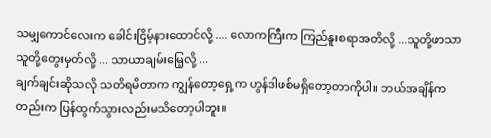သမျှကောင်လေးက ခေါင်းငြိမ့်နားထောင်လို့ .... လောကကြီးက ကြည်နူးစရာအတိလို့ ...သူတို့ဖာသာသူတို့တွေးမှတ်လို့ ... သာယာချမ်းမြေ့လို့ ...
ချက်ချင်းဆိုသလို သတိရမိတာက ကျွန်တော့ရှေ့က ဟွန်ဒါဖစ်မရှိတော့တာကိုပါ။ ဘယ်အချိန်ကတည်းက ပြန်ထွက်သွားလည်းမသိတော့ပါဘူး။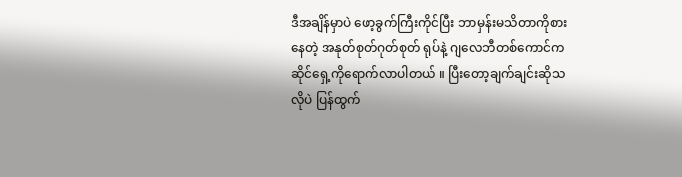ဒီအချိန်မှာပဲ ဖော့ခွက်ကြီးကိုင်ပြီး ဘာမှန်းမသိတာကိုစားနေတဲ့ အနုတ်စုတ်ဂုတ်စုတ် ရုပ်နဲ့ ဂျလေဘီတစ်ကောင်က ဆိုင်ရှေ့ကိုရောက်လာပါတယ် ။ ပြီးတော့ချက်ချင်းဆိုသလိုပဲ ပြန်ထွက်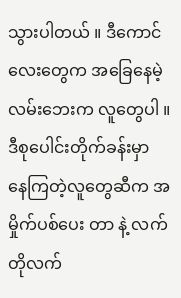သွားပါတယ် ။ ဒီကောင်လေးတွေက အခြေနေမဲ့လမ်းဘေးက လူတွေပါ ။ ဒီစုပေါင်းတိုက်ခန်းမှာ နေကြတဲ့လူတွေဆီက အမှိုက်ပစ်ပေး တာ နဲ့ လက်တိုလက်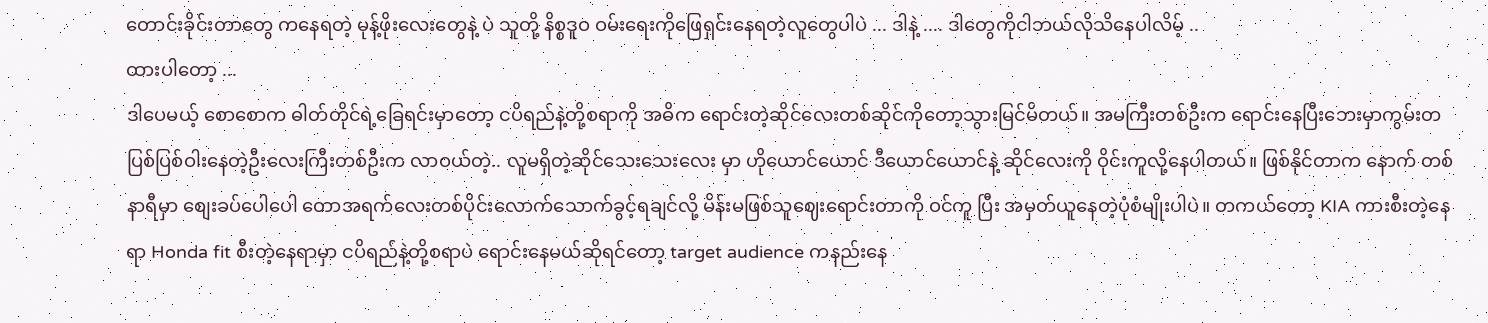တောင်းခိုင်းတာတွေ ကနေရတဲ့ မုန့်ဖိုးလေးတွေနဲ့ ပဲ သူတို့ နိစ္စဒူဝ ဝမ်းရေးကိုဖြေရှင်းနေရတဲ့လူတွေပါပဲ ... ဒါနဲ့ .... ဒါတွေကိုငါဘယ်လိုသိနေပါလိမ့် ..
ထားပါတော့ ...
ဒါပေမယ့် စောစောက ဓါတ်တိုင်ရဲ့ခြေရင်းမှာတော့ ငပိရည်နဲ့တို့စရာကို အဓိက ရောင်းတဲ့ဆိုင်လေးတစ်ဆိုင်ကိုတော့သွားမြင်မိတယ်။ အမကြီးတစ်ဦးက ရောင်းနေပြီးဘေးမှာကွမ်းတပြစ်ပြစ်ဝါးနေတဲ့ဦးလေးကြီးတစ်ဦးက လာဝယ်တဲ့.. လူမရှိတဲ့ဆိုင်သေးသေးလေး မှာ ဟိုယောင်ယောင် ဒီယောင်ယောင်နဲ့ ဆိုင်လေးကို ဝိုင်းကူလို့နေပါတယ်။ ဖြစ်နိုင်တာက နောက် တစ်နာရီမှာ စျေးခပ်ပေါပေါ တောအရက်လေးတစ်ပိုင်းလောက်သောက်ခွင့်ရချင်လို့ မိန်းမဖြစ်သူဈေးရောင်းတာကို ဝင်ကူ ပြီး အမှတ်ယူနေတဲ့ပုံစံမျိုးပါပဲ။ တကယ်တော့ KIA ကားစီးတဲ့နေရာ Honda fit စီးတဲ့နေရာမှာ ငပိရည်နဲ့တို့စရာပဲ ရောင်းနေမယ်ဆိုရင်တော့ target audience ကနည်းနေ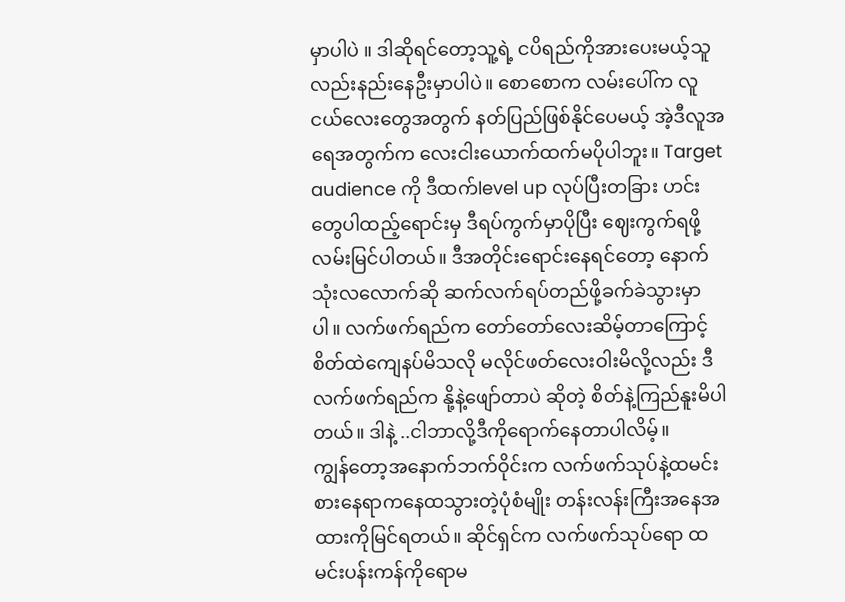မှာပါပဲ ။ ဒါဆိုရင်တော့သူ့ရဲ့ ငပိရည်ကိုအားပေးမယ့်သူလည်းနည်းနေဦးမှာပါပဲ။ စောစောက လမ်းပေါ်က လူငယ်လေးတွေအတွက် နတ်ပြည်ဖြစ်နိုင်ပေမယ့် အဲ့ဒီလူအရေအတွက်က လေးငါးယောက်ထက်မပိုပါဘူး။ Target audience ကို ဒီထက်level up လုပ်ပြီးတခြား ဟင်းတွေပါထည့်ရောင်းမှ ဒီရပ်ကွက်မှာပိုပြီး ဈေးကွက်ရဖို့လမ်းမြင်ပါတယ်။ ဒီအတိုင်းရောင်းနေရင်တော့ နောက် သုံးလလောက်ဆို ဆက်လက်ရပ်တည်ဖို့ခက်ခဲသွားမှာပါ။ လက်ဖက်ရည်က တော်တော်လေးဆိမ့်တာကြောင့် စိတ်ထဲကျေနပ်မိသလို မလိုင်ဖတ်လေးဝါးမိလို့လည်း ဒီလက်ဖက်ရည်က နို့နဲ့ဖျော်တာပဲ ဆိုတဲ့ စိတ်နဲ့ကြည်နူးမိပါတယ်။ ဒါနဲ့ ..ငါဘာလို့ဒီကိုရောက်နေတာပါလိမ့်။
ကျွန်တော့အနောက်ဘက်ဝိုင်းက လက်ဖက်သုပ်နဲ့ထမင်းစားနေရာကနေထသွားတဲ့ပုံစံမျိုး တန်းလန်းကြီးအနေအထားကိုမြင်ရတယ်။ ဆိုင်ရှင်က လက်ဖက်သုပ်ရော ထမင်းပန်းကန်ကိုရောမ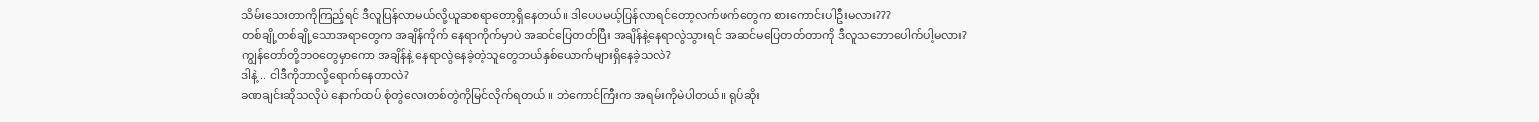သိမ်းသေးတာကိုကြည့်ရင် ဒီလူပြန်လာမယ်လို့ယူဆစရာတော့ရှိနေတယ်။ ဒါပေပမယ့်ပြန်လာရင်တော့လက်ဖက်တွေက စားကောင်းပါဦးမလား???
တစ်ချို့တစ်ချို့သောအရာတွေက အချိန်ကိုက် နေရာကိုက်မှာပဲ အဆင်ပြေတတ်ပြီး အချိန်နဲ့နေရာလွဲသွားရင် အဆင်မပြေတတ်တာကို ဒီလူသဘောပေါက်ပါ့မလား?
ကျွန်တော်တို့ဘဝတွေမှာကော အချိန်နဲ့ နေရာလွဲနေခဲ့တဲ့သူတွေဘယ်နှစ်ယောက်များရှိနေခဲ့သလဲ?
ဒါနဲ့ .. ငါဒီကိုဘာလို့ရောက်နေတာလဲ?
ခဏချင်းဆိုသလိုပဲ နောက်ထပ် စုံတွဲလေးတစ်တွဲကိုမြင်လိုက်ရတယ် ။ ဘဲကောင်ကြီးက အရမ်းကိုမဲပါတယ်။ ရုပ်ဆိုး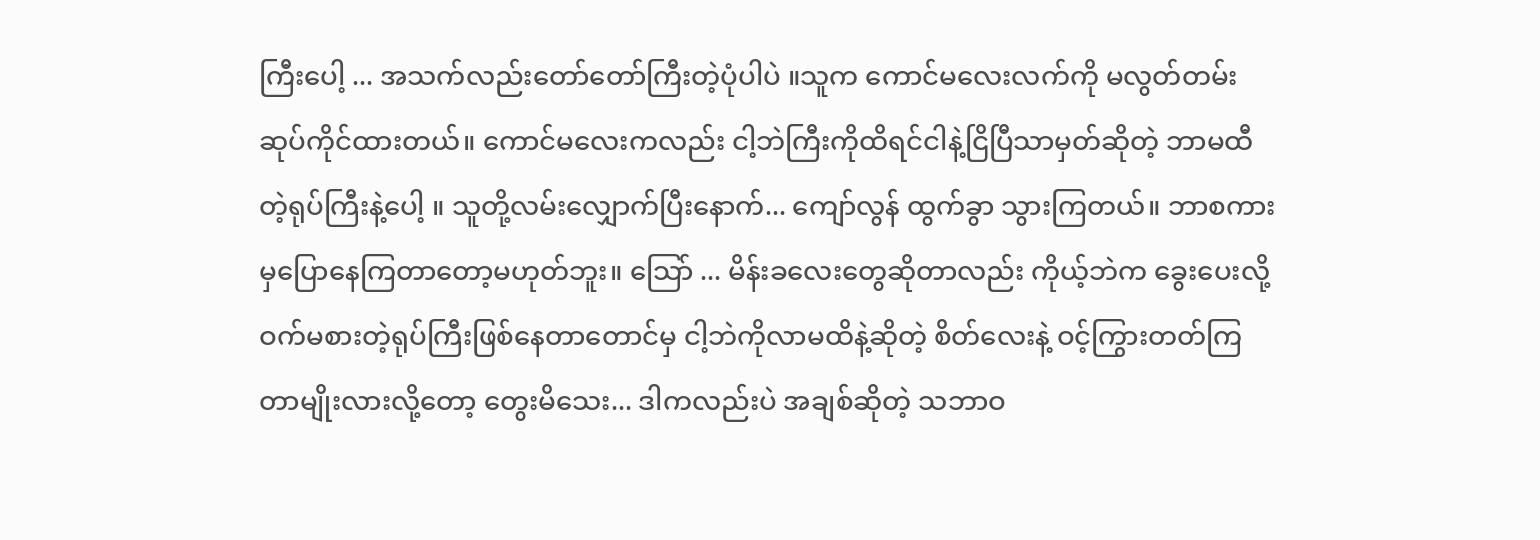ကြီးပေါ့ ... အသက်လည်းတော်တော်ကြီးတဲ့ပုံပါပဲ ။သူက ကောင်မလေးလက်ကို မလွတ်တမ်းဆုပ်ကိုင်ထားတယ်။ ကောင်မလေးကလည်း ငါ့ဘဲကြီးကိုထိရင်ငါနဲ့ငြိပြီသာမှတ်ဆိုတဲ့ ဘာမထီတဲ့ရုပ်ကြီးနဲ့ပေါ့ ။ သူတို့လမ်းလျှောက်ပြီးနောက်... ကျော်လွန် ထွက်ခွာ သွားကြတယ်။ ဘာစကားမှပြောနေကြတာတော့မဟုတ်ဘူး။ သြော် ... မိန်းခလေးတွေဆိုတာလည်း ကိုယ့်ဘဲက ခွေးပေးလို့ဝက်မစားတဲ့ရုပ်ကြီးဖြစ်နေတာတောင်မှ ငါ့ဘဲကိုလာမထိနဲ့ဆိုတဲ့ စိတ်လေးနဲ့ ဝင့်ကြွားတတ်ကြတာမျိုးလားလို့တော့ တွေးမိသေး... ဒါကလည်းပဲ အချစ်ဆိုတဲ့ သဘာဝ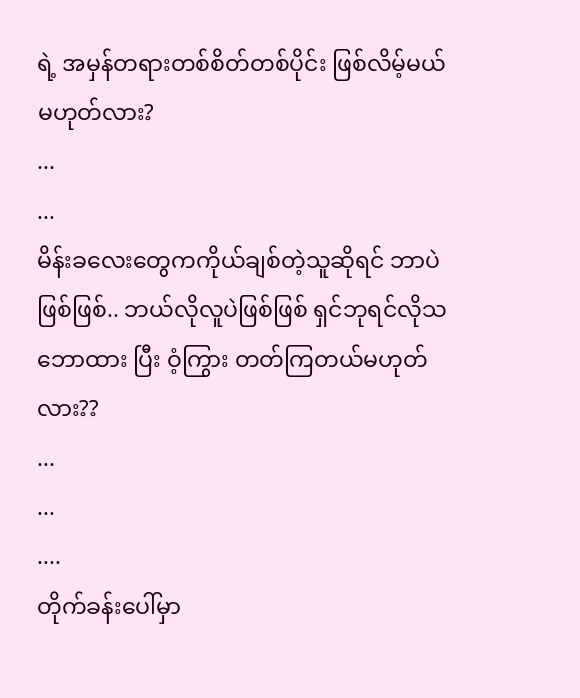ရဲ့ အမှန်တရားတစ်စိတ်တစ်ပိုင်း ဖြစ်လိမ့်မယ် မဟုတ်လား?
...
...
မိန်းခလေးတွေကကိုယ်ချစ်တဲ့သူဆိုရင် ဘာပဲဖြစ်ဖြစ်.. ဘယ်လိုလူပဲဖြစ်ဖြစ် ရှင်ဘုရင်လိုသဘောထား ပြီး ဝံ့ကြွား တတ်ကြတယ်မဟုတ်လား??
...
...
....
တိုက်ခန်းပေါ်မှာ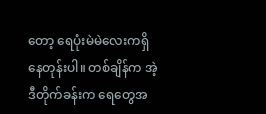တော့ ရေပုံးမဲမဲလေးကရှိနေတုန်းပါ။ တစ်ချိန်က အဲ့ဒီတိုက်ခန်းက ရေတွေအ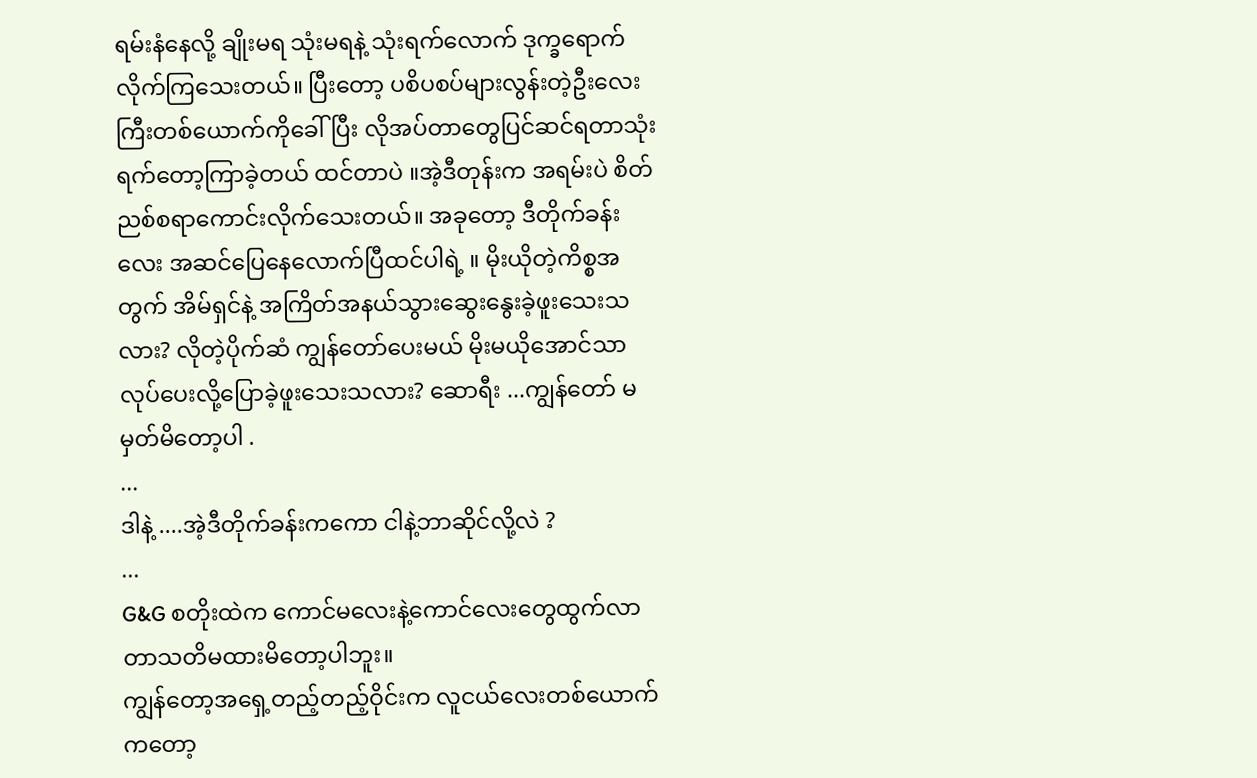ရမ်းနံနေလို့ ချိုးမရ သုံးမရနဲ့ သုံးရက်လောက် ဒုက္ခရောက်လိုက်ကြသေးတယ်။ ပြီးတော့ ပစိပစပ်များလွန်းတဲ့ဦးလေးကြီးတစ်ယောက်ကိုခေါ်ပြီး လိုအပ်တာတွေပြင်ဆင်ရတာသုံးရက်တော့ကြာခဲ့တယ် ထင်တာပဲ ။အဲ့ဒီတုန်းက အရမ်းပဲ စိတ်ညစ်စရာကောင်းလိုက်သေးတယ်။ အခုတော့ ဒီတိုက်ခန်းလေး အဆင်ပြေနေလောက်ပြီထင်ပါရဲ့ ။ မိုးယိုတဲ့ကိစ္စအတွက် အိမ်ရှင်နဲ့ အကြိတ်အနယ်သွားဆွေးနွေးခဲ့ဖူးသေးသလား? လိုတဲ့ပိုက်ဆံ ကျွန်တော်ပေးမယ် မိုးမယိုအောင်သာလုပ်ပေးလို့ပြောခဲ့ဖူးသေးသလား? ဆောရီး ...ကျွန်တော် မမှတ်မိတော့ပါ .
...
ဒါနဲ့ ....အဲ့ဒီတိုက်ခန်းကကော ငါနဲ့ဘာဆိုင်လို့လဲ ?
...
G&G စတိုးထဲက ကောင်မလေးနဲ့ကောင်လေးတွေထွက်လာတာသတိမထားမိတော့ပါဘူး။
ကျွန်တော့အရှေ့တည့်တည့်ဝိုင်းက လူငယ်လေးတစ်ယောက်ကတော့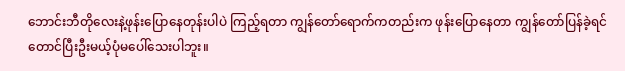ဘောင်းဘီတိုလေးနဲ့ဖုန်းပြောနေတုန်းပါပဲ ကြည့်ရတာ ကျွန်တော်ရောက်ကတည်းက ဖုန်းပြောနေတာ ကျွန်တော်ပြန်ခဲ့ရင်တောင်ပြီးဦးမယ့်ပုံမပေါ်သေးပါဘူး။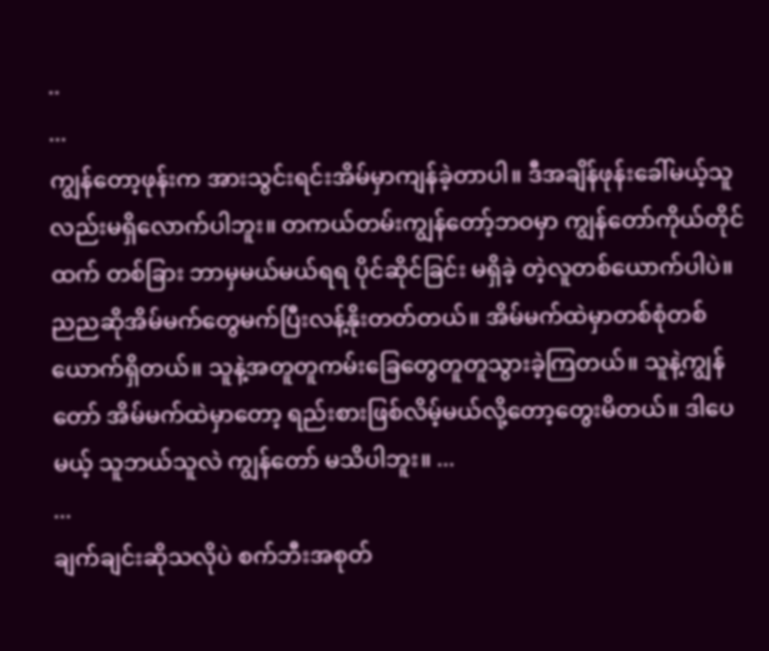..
...
ကျွန်တော့ဖုန်းက အားသွင်းရင်းအိမ်မှာကျန်ခဲ့တာပါ။ ဒီအချိန်ဖုန်းခေါ်မယ့်သူလည်းမရှိလောက်ပါဘူး။ တကယ်တမ်းကျွန်တော့်ဘဝမှာ ကျွန်တော်ကိုယ်တိုင်ထက် တစ်ခြား ဘာမှမယ်မယ်ရရ ပိုင်ဆိုင်ခြင်း မရှိခဲ့ တဲ့လူတစ်ယောက်ပါပဲ။
ညညဆိုအိမ်မက်တွေမက်ပြီးလန့်နိုးတတ်တယ်။ အိမ်မက်ထဲမှာတစ်စုံတစ်ယောက်ရှိတယ်။ သူနဲ့အတူတူကမ်းခြေတွေတူတူသွားခဲ့ကြတယ်။ သူနဲ့ကျွန်တော် အိမ်မက်ထဲမှာတော့ ရည်းစားဖြစ်လိမ့်မယ်လို့တော့တွေးမိတယ်။ ဒါပေမယ့် သူဘယ်သူလဲ ကျွန်တော် မသိပါဘူး။ ...
...
ချက်ချင်းဆိုသလိုပဲ စက်ဘီးအစုတ်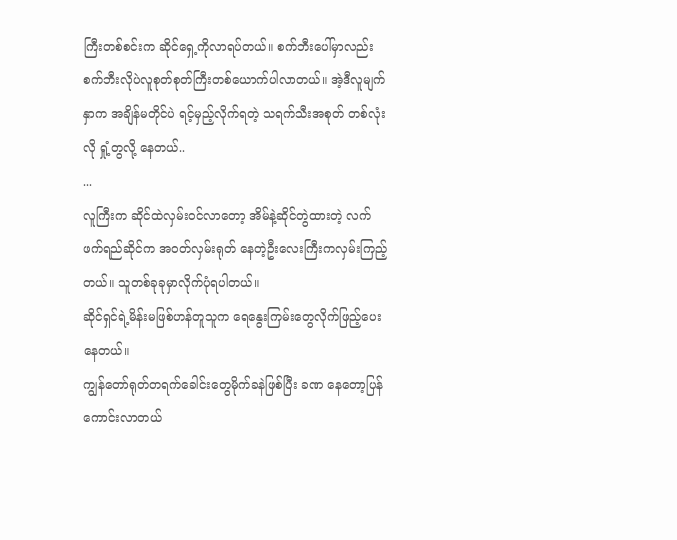ကြီးတစ်စင်းက ဆိုင်ရှေ့ကိုလာရပ်တယ်။ စက်ဘီးပေါ်မှာလည်းစက်ဘီးလိုပဲလူစုတ်စုတ်ကြီးတစ်ယောက်ပါလာတယ်။ အဲ့ဒီလူမျက်နှာက အချိန်မတိုင်ပဲ ရင့်မှည့်လိုက်ရတဲ့ သရက်သီးအစုတ် တစ်လုံးလို ရှုံ့တွလို့ နေတယ်..
...
လူကြီးက ဆိုင်ထဲလှမ်းဝင်လာတော့ အိမ်နဲ့ဆိုင်တွဲထားတဲ့ လက်ဖက်ရည်ဆိုင်က အဝတ်လှမ်းရုတ် နေတဲ့ဦးလေးကြီးကလှမ်းကြည့်တယ်။ သူတစ်ခုခုမှာလိုက်ပုံရပါတယ်။
ဆိုင်ရှင်ရဲ့မိန်းမဖြစ်ဟန်တူသူက ရေနွေးကြမ်းတွေလိုက်ဖြည့်ပေးနေတယ်။
ကျွန်တော်ရုတ်တရက်ခေါင်းတွေမိုက်ခနဲဖြစ်ပြီး ခဏ နေတော့ပြန်ကောင်းလာတယ်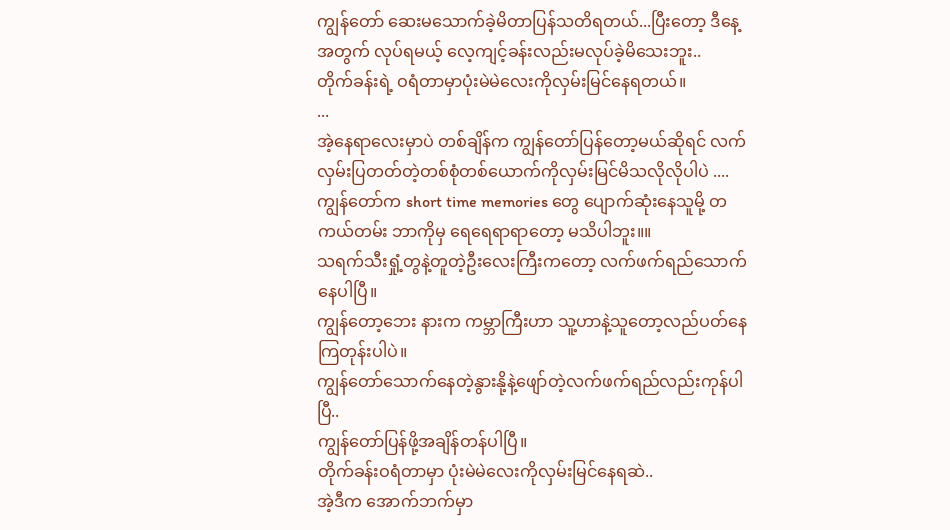ကျွန်တော် ဆေးမသောက်ခဲ့မိတာပြန်သတိရတယ်...ပြီးတော့ ဒီနေ့အတွက် လုပ်ရမယ့် လေ့ကျင့်ခန်းလည်းမလုပ်ခဲ့မိသေးဘူး..
တိုက်ခန်းရဲ့ ဝရံတာမှာပုံးမဲမဲလေးကိုလှမ်းမြင်နေရတယ်။
...
အဲ့နေရာလေးမှာပဲ တစ်ချိန်က ကျွန်တော်ပြန်တော့မယ်ဆိုရင် လက်လှမ်းပြတတ်တဲ့တစ်စုံတစ်ယောက်ကိုလှမ်းမြင်မိသလိုလိုပါပဲ .... ကျွန်တော်က short time memories တွေ ပျောက်ဆုံးနေသူမို့ တကယ်တမ်း ဘာကိုမှ ရေရေရာရာတော့ မသိပါဘူး။။
သရက်သီးရှုံ့တွနဲ့တူတဲ့ဦးလေးကြီးကတော့ လက်ဖက်ရည်သောက်နေပါပြီ။
ကျွန်တော့ဘေး နားက ကမ္ဘာကြီးဟာ သူ့ဟာနဲ့သူတော့လည်ပတ်နေကြတုန်းပါပဲ။
ကျွန်တော်သောက်နေတဲ့နွားနို့နဲ့ဖျော်တဲ့လက်ဖက်ရည်လည်းကုန်ပါပြီ..
ကျွန်တော်ပြန်ဖို့အချိန်တန်ပါပြီ။
တိုက်ခန်းဝရံတာမှာ ပုံးမဲမဲလေးကိုလှမ်းမြင်နေရဆဲ..
အဲ့ဒီက အောက်ဘက်မှာ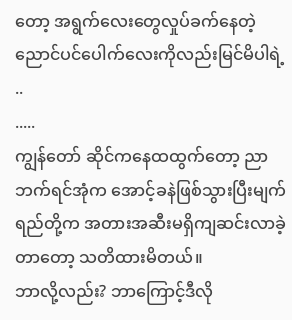တော့ အရွက်လေးတွေလှုပ်ခက်နေတဲ့ ညောင်ပင်ပေါက်လေးကိုလည်းမြင်မိပါရဲ့ ..
.....
ကျွန်တော် ဆိုင်ကနေထထွက်တော့ ညာဘက်ရင်အုံက အောင့်ခနဲဖြစ်သွားပြီးမျက်ရည်တို့က အတားအဆီးမရှိကျဆင်းလာခဲ့တာတော့ သတိထားမိတယ်။
ဘာလို့လည်း? ဘာကြောင့်ဒီလို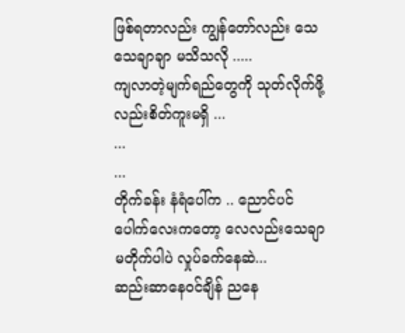ဖြစ်ရတာလည်း ကျွန်တော်လည်း သေသေချာချာ မသိသလို .....
ကျလာတဲ့မျက်ရည်တွေကို သုတ်လိုက်ဖို့လည်းစိတ်ကူးမရှိ ...
...
...
တိုက်ခန်း နံရံပေါ်က .. ညောင်ပင်ပေါက်လေးကတော့ လေလည်းသေချာမတိုက်ပါပဲ လှုပ်ခက်နေဆဲ...
ဆည်းဆာနေဝင်ချိန် ညနေ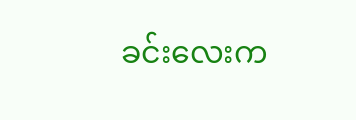ခင်းလေးက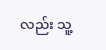လည်း သူ့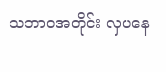သဘာဝအတိုင်း လှပနေ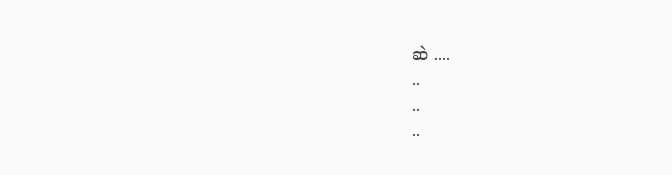ဆဲ ....
..
..
..